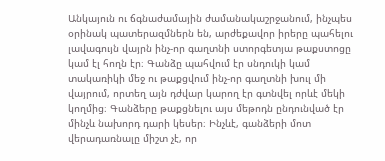Անկայուն ու ճգնաժամային ժամանակաշրջանում, ինչպես օրինակ պատերազմներն են, արժեքավոր իրերը պահելու լավագույն վայրն ինչ-որ գաղտնի ստորգետյա թաքստոցը կամ էլ հողն էր։ Գանձը պահվում էր սնդուկի կամ տակառիկի մեջ ու թաքցվում ինչ-որ գաղտնի խուլ մի վայրում, որտեղ այն դժվար կարող էր գտնվել որևէ մեկի կողմից։ Գանձերը թաքցնելու այս մեթոդն ընդունված էր մինչև նախորդ դարի կեսեր։ Ինչևէ, գանձերի մոտ վերադառնալը միշտ չէ, որ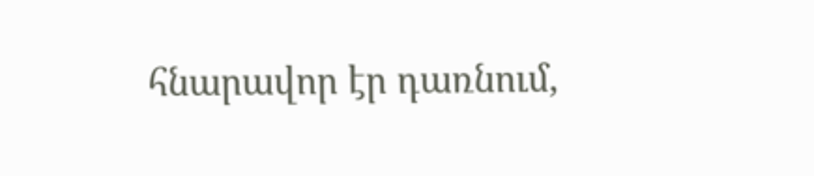հնարավոր էր դառնում,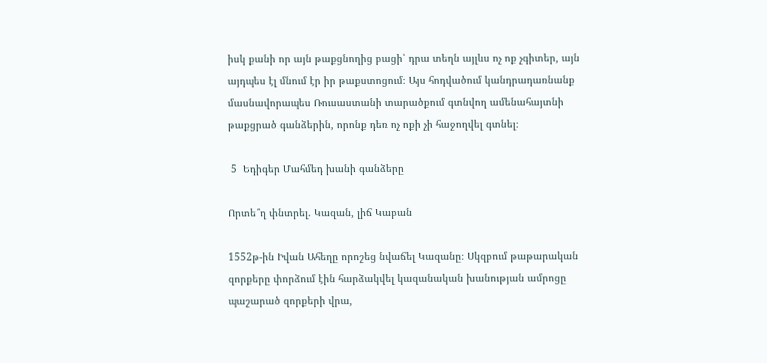իսկ քանի որ այն թաքցնողից բացի՝ դրա տեղն այլևս ոչ ոք չգիտեր, այն այդպես էլ մնում էր իր թաքստոցում։ Այս հոդվածում կանդրադառնանք մասնավորապես Ռուսաստանի տարածքում գտնվող ամենահայտնի թաքցրած գանձերին, որոնք դեռ ոչ ոքի չի հաջողվել գտնել։

 5  Եդիգեր Մահմեդ խանի գանձերը

Որտե՞ղ փնտրել. Կազան, լիճ Կաբան

1552թ-ին Իվան Ահեղը որոշեց նվաճել Կազանը։ Սկզբում թաթարական զորքերը փորձում էին հարձակվել կազանական խանության ամրոցը պաշարած զորքերի վրա,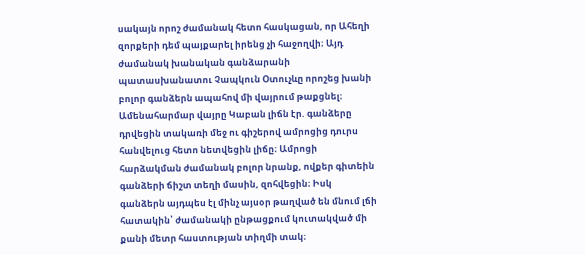սակայն որոշ ժամանակ հետո հասկացան, որ Ահեղի զորքերի դեմ պայքարել իրենց չի հաջողվի։ Այդ ժամանակ խանական գանձարանի պատասխանատու Չապկուն Օտուչևը որոշեց խանի բոլոր գանձերն ապահով մի վայրում թաքցնել։
Ամենահարմար վայրը Կաբան լիճն էր. գանձերը դրվեցին տակառի մեջ ու գիշերով ամրոցից դուրս հանվելուց հետո նետվեցին լիճը։ Ամրոցի հարձակման ժամանակ բոլոր նրանք, ովքեր գիտեին գանձերի ճիշտ տեղի մասին, զոհվեցին։ Իսկ գանձերն այդպես էլ մինչ այսօր թաղված են մնում լճի հատակին՝ ժամանակի ընթացքում կուտակված մի քանի մետր հաստության տիղմի տակ։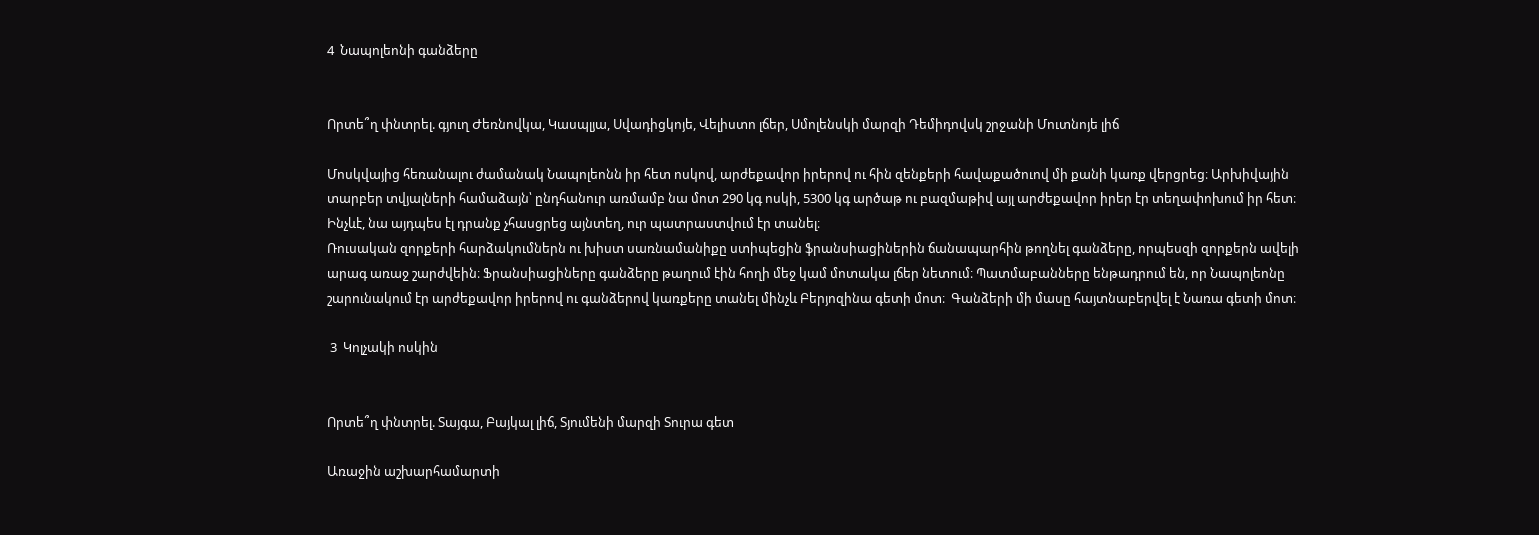4  Նապոլեոնի գանձերը


Որտե՞ղ փնտրել. գյուղ Ժեռնովկա, Կասպլյա, Սվադիցկոյե, Վելիստո լճեր, Սմոլենսկի մարզի Դեմիդովսկ շրջանի Մուտնոյե լիճ

Մոսկվայից հեռանալու ժամանակ Նապոլեոնն իր հետ ոսկով, արժեքավոր իրերով ու հին զենքերի հավաքածուով մի քանի կառք վերցրեց։ Արխիվային տարբեր տվյալների համաձայն՝ ընդհանուր առմամբ նա մոտ 290 կգ ոսկի, 5300 կգ արծաթ ու բազմաթիվ այլ արժեքավոր իրեր էր տեղափոխում իր հետ։ Ինչևէ, նա այդպես էլ դրանք չհասցրեց այնտեղ, ուր պատրաստվում էր տանել։
Ռուսական զորքերի հարձակումներն ու խիստ սառնամանիքը ստիպեցին ֆրանսիացիներին ճանապարհին թողնել գանձերը, որպեսզի զորքերն ավելի արագ առաջ շարժվեին։ Ֆրանսիացիները գանձերը թաղում էին հողի մեջ կամ մոտակա լճեր նետում։ Պատմաբանները ենթադրում են, որ Նապոլեոնը շարունակում էր արժեքավոր իրերով ու գանձերով կառքերը տանել մինչև Բերյոզինա գետի մոտ։  Գանձերի մի մասը հայտնաբերվել է Նառա գետի մոտ։

 3  Կոլչակի ոսկին


Որտե՞ղ փնտրել. Տայգա, Բայկալ լիճ, Տյումենի մարզի Տուրա գետ

Առաջին աշխարհամարտի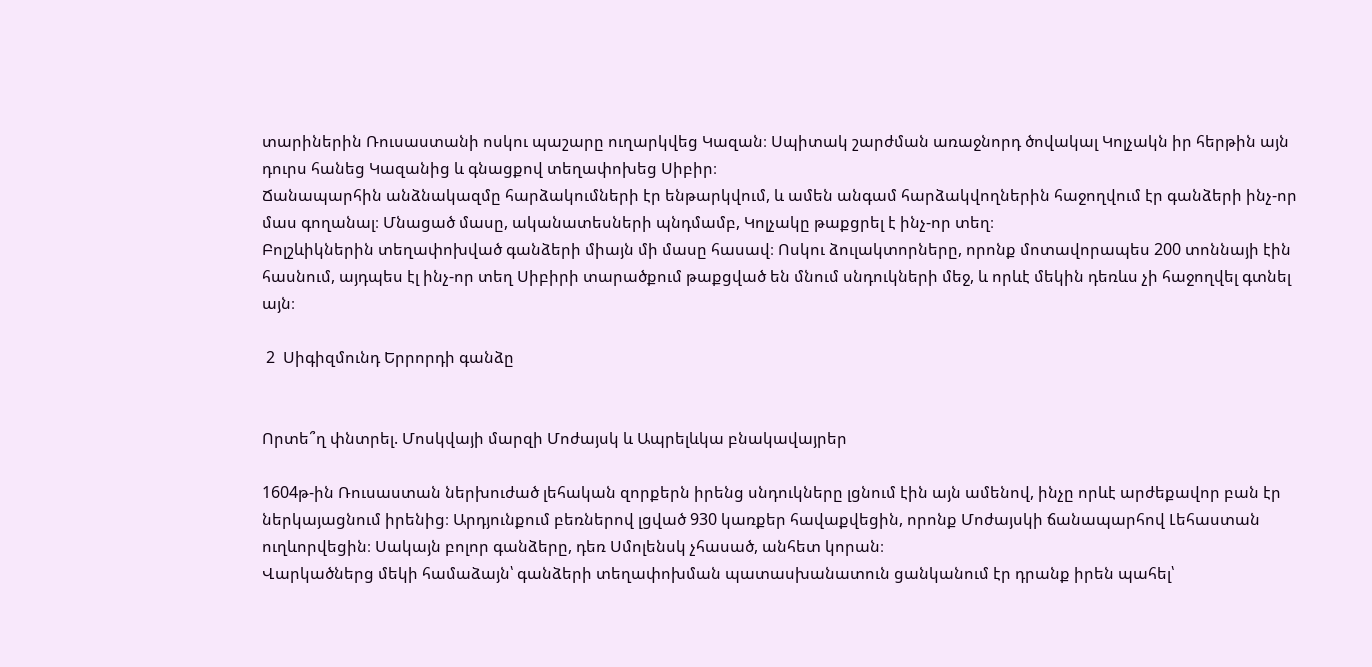տարիներին Ռուսաստանի ոսկու պաշարը ուղարկվեց Կազան։ Սպիտակ շարժման առաջնորդ ծովակալ Կոլչակն իր հերթին այն դուրս հանեց Կազանից և գնացքով տեղափոխեց Սիբիր։
Ճանապարհին անձնակազմը հարձակումների էր ենթարկվում, և ամեն անգամ հարձակվողներին հաջողվում էր գանձերի ինչ-որ մաս գողանալ։ Մնացած մասը, ականատեսների պնդմամբ, Կոլչակը թաքցրել է ինչ-որ տեղ։
Բոլշևիկներին տեղափոխված գանձերի միայն մի մասը հասավ։ Ոսկու ձուլակտորները, որոնք մոտավորապես 200 տոննայի էին հասնում, այդպես էլ ինչ-որ տեղ Սիբիրի տարածքում թաքցված են մնում սնդուկների մեջ, և որևէ մեկին դեռևս չի հաջողվել գտնել այն։

 2  Սիգիզմունդ Երրորդի գանձը


Որտե՞ղ փնտրել. Մոսկվայի մարզի Մոժայսկ և Ապրելևկա բնակավայրեր

1604թ-ին Ռուսաստան ներխուժած լեհական զորքերն իրենց սնդուկները լցնում էին այն ամենով, ինչը որևէ արժեքավոր բան էր ներկայացնում իրենից։ Արդյունքում բեռներով լցված 930 կառքեր հավաքվեցին, որոնք Մոժայսկի ճանապարհով Լեհաստան ուղևորվեցին։ Սակայն բոլոր գանձերը, դեռ Սմոլենսկ չհասած, անհետ կորան։
Վարկածներց մեկի համաձայն՝ գանձերի տեղափոխման պատասխանատուն ցանկանում էր դրանք իրեն պահել՝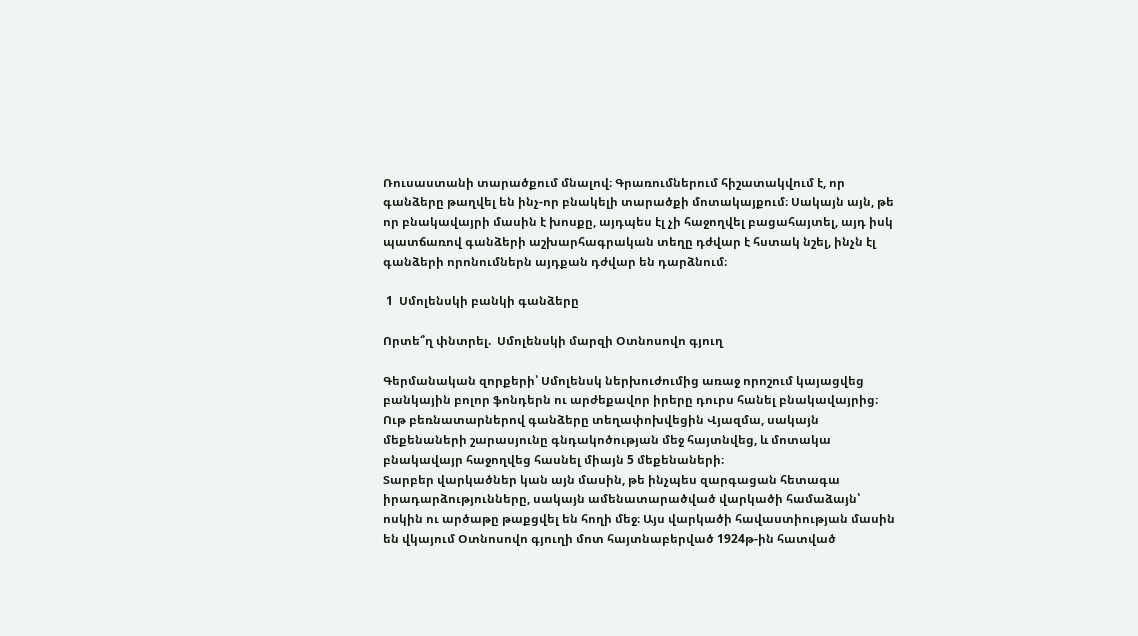Ռուսաստանի տարածքում մնալով։ Գրառումներում հիշատակվում է, որ գանձերը թաղվել են ինչ-որ բնակելի տարածքի մոտակայքում։ Սակայն այն, թե որ բնակավայրի մասին է խոսքը, այդպես էլ չի հաջողվել բացահայտել, այդ իսկ պատճառով գանձերի աշխարհագրական տեղը դժվար է հստակ նշել, ինչն էլ գանձերի որոնումներն այդքան դժվար են դարձնում։

 1  Սմոլենսկի բանկի գանձերը

Որտե՞ղ փնտրել.  Սմոլենսկի մարզի Օտնոսովո գյուղ

Գերմանական զորքերի՝ Սմոլենսկ ներխուժումից առաջ որոշում կայացվեց բանկային բոլոր ֆոնդերն ու արժեքավոր իրերը դուրս հանել բնակավայրից։ Ութ բեռնատարներով գանձերը տեղափոխվեցին Վյազմա, սակայն մեքենաների շարասյունը գնդակոծության մեջ հայտնվեց, և մոտակա բնակավայր հաջողվեց հասնել միայն 5 մեքենաների։
Տարբեր վարկածներ կան այն մասին, թե ինչպես զարգացան հետագա իրադարձությունները, սակայն ամենատարածված վարկածի համաձայն՝ ոսկին ու արծաթը թաքցվել են հողի մեջ։ Այս վարկածի հավաստիության մասին են վկայում Օտնոսովո գյուղի մոտ հայտնաբերված 1924թ-ին հատված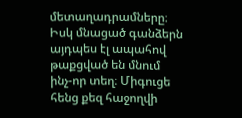մետաղադրամները։ Իսկ մնացած գանձերն այդպես էլ ապահով թաքցված են մնում ինչ-որ տեղ։ Միգուցե հենց քեզ հաջողվի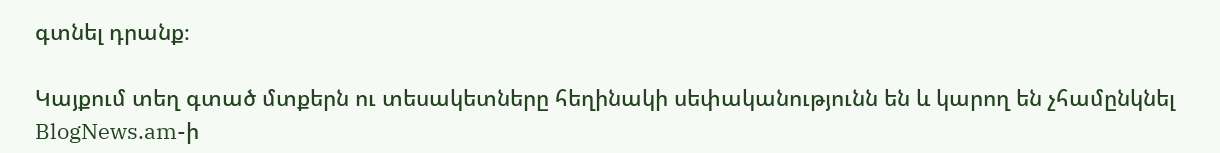գտնել դրանք։

Կայքում տեղ գտած մտքերն ու տեսակետները հեղինակի սեփականությունն են և կարող են չհամընկնել BlogNews.am-ի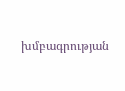խմբագրության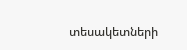տեսակետների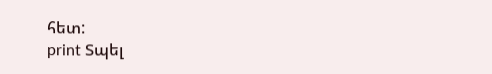հետ:
print Տպել